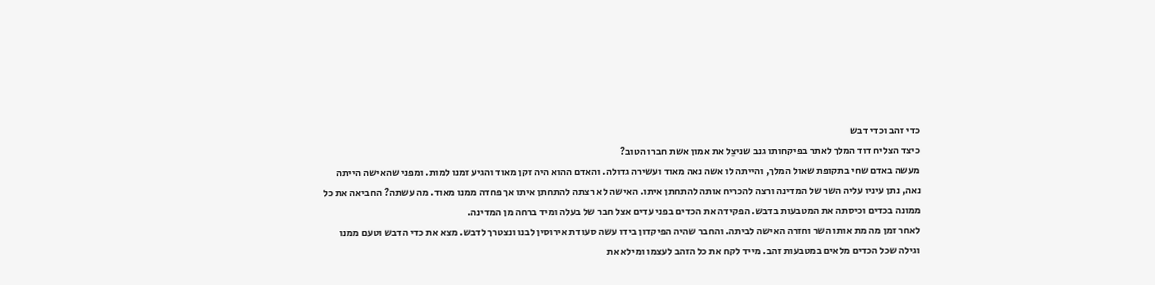כדי זהב וכדי דבש
כיצד הצליח דוד המלך לאתר בפיקחותו גנב שניצֵל את אמון אשת חברו הטוב?
מעשה באדם שחי בתקופת שאול המלך, והייתה לו אשה נאה מאוד ועשירה גדולה. והאדם ההוא היה זקן מאוד והגיע זמנו למות. ומפני שהאישה הייתה נאה, נתן עיניו עליה השר של המדינה ורצה להכריח אותה להתחתן איתו. האישה לא רצתה להתחתן איתו אך פחדה ממנו מאוד. מה עשתה? החביאה את כל ממונה בכדים וכיסתה את המטבעות בדבש. הפקידה את הכדים בפני עדים אצל חבר של בעלה ומיד ברחה מן המדינה.
לאחר זמן מה מת אותו השר וחזרה האישה לביתה. והחבר שהיה הפיקדון בידו עשה סעודת אירוסין לבנו ונצטרך לדבש. מצא את כדי הדבש וטעם ממנו וגילה שכל הכדים מלאים במטבעות זהב. מייד לקח את כל הזהב לעצמו ומילא את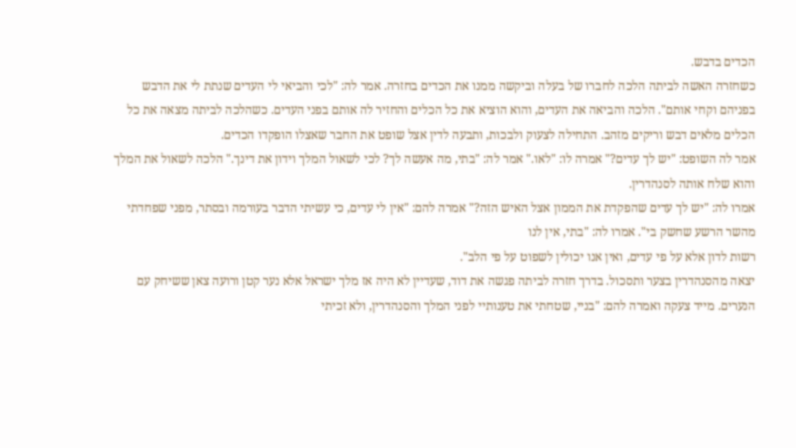הכדים בדבש.
כשחזרה האשה לביתה הלכה לחברו של בעלה וביקשה ממנו את הכדים בחזרה. אמר לה: "לכי והביאי לי העדים שנתת לי את הדבש בפניהם וקחי אותם". הלכה והביאה את העדים, והוא הוציא את כל הכלים והחזיר לה אותם בפני העדים. כשהלכה לביתה מצאה את כל הכלים מלאים דבש וריקים מזהב. התחילה לצעוק ולבכות, ותבעה לדין אצל שופט את החבר שאצלו הופקדו הכדים.
אמר לה השופט: "יש לך עדים?" אמרה לו: "לאו." אמר לה: "בתי, מה אעשה לך? לכי לשאול המלך וידון את דינך." הלכה לשאול את המלך והוא שלח אותה לסנהדרין.
אמרו לה: "יש לך עדים שהפקדת את הממון אצל האיש הזה?" אמרה להם: "אין לי עדים, כי עשיתי הדבר בעורמה ובסתר, מפני שפחדתי מהשר הרשע שחשק בי". אמרו לה: "בתי, אין לנו
רשות לדון אלא על פי עדים, ואין אנו יכולין לשפוט על פי הלב".
יצאה מהסנהדרין בצער ותסכול. בדרך חזרה לביתה פגשה את דוד, שעדיין לא היה אז מלך ישראל אלא נער קטן ורועה צאן ששיחק עם הנערים. מייד צעקה ואמרה להם: "בניי, שטחתי את טענותיי לפני המלך והסנהדרין, ולא זכיתי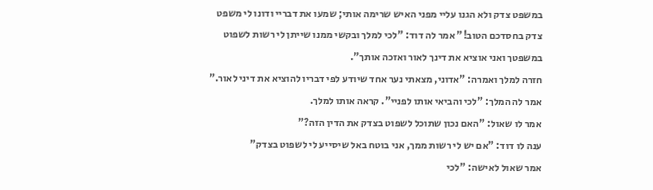במשפט צדק ולא הגנו עליי מפני האיש שרימה אותי; שמעו את דבריי ודונו לי משפט צדק בחסדכם הטוב!" אמר לה דוד: "לכי למלך ובקשי ממנו שייתן לי רשות לשפוט במשפטך ואני אוציא את דינך לאור ואזכה אותך".
חזרה למלך ואמרה: "אדוני, מצאתי נער אחד שיודע לפי דבריו להוציא את דיני לאור." אמר לה המלך: "לכי והביאי אותו לפניי". קראה אותו למלך.
אמר לו שאול: "האם נכון שתוכל לשפוט בצדק את הדין הזה?"
ענה לו דוד: "אם יש לי רשות ממך, אני בוטח באל שיסייע לי לשפוט בצדק"
אמר שאול לאישה: "לכי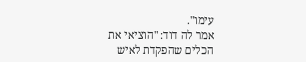עימו".
אמר לה דוד: "הוציאי את הכלים שהפקדת לאיש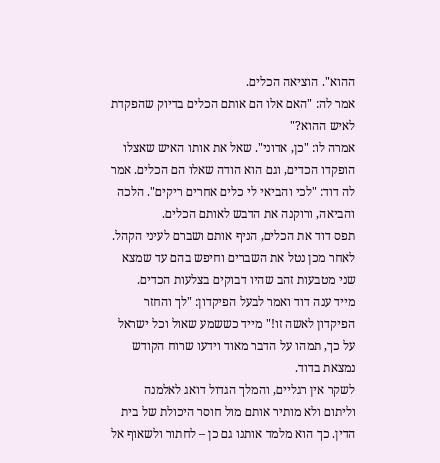ההוא". הוציאה הכלים.
אמר לה: "האם אלו הם אותם הכלים בדיוק שהפקדת לאיש ההוא?"
אמרה לו: "כן, אדוני". שאל את אותו האיש שאצלו הופקדו הכדים, וגם הוא הודה שאלו הם הכלים. אמר לה דוד: "לכי והביאי לי כלים אחרים ריקים". הלכה והביאה, ורוקנה את הדבש לאותם הכלים.
תפס דוד את הכלים, הניף אותם ושברם לעיני הקהל. לאחר מכן נטל את השברים וחיפש בהם עד שמצא שני מטבעות זהב שהיו דבוקים בצלעות הכדים.
מייד ענה דוד ואמר לבעל הפיקדון: "לך והחזר הפיקדון לאשה זו!" מייד כששמע שאול וכל ישראל על כך, תמהו על הדבר מאוד וידעו שרוח הקודש נמצאת בדוד.
לשקר אין רגליים, והמלך הגדול דואג לאלמנה וליתום ולא מותיר אותם מול חוסר היכולת של בית הדין. כך הוא מלמד אותנו גם כן – לחתור ולשאוף אל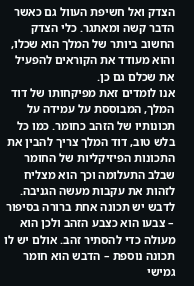הצדק ואל חשיפת העוול גם כאשר הדבר קשה ומאתגר. כלי הצדק החשוב ביותר של המלך הוא שכלו, והוא מעודד את הקוראים להפעיל את שכלם גם כן.
אנו לומדים זאת מפיקחותו של דוד המלך, המבוססת על עמידה על תכונותיו של הזהב כחומר. כמו כל בלש טוב, דוד המלך צריך להבין את התכונות הפיזיקליות של החומר שבלב התעלומה וכך הוא מצליח לזהות את עקבות מעשה הגניבה. לדבש יש תכונה אחת ברורה בסיפור – צבעו הוא כצבע הזהב ולכן הוא מעולה כדי להסתיר זהב. אולם יש לו תכונה נוספת – הדבש הוא חומר גמישי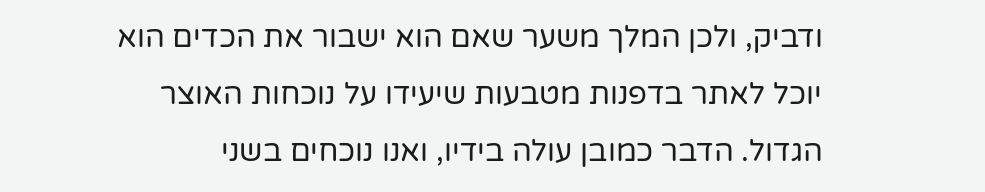ודביק, ולכן המלך משער שאם הוא ישבור את הכדים הוא יוכל לאתר בדפנות מטבעות שיעידו על נוכחות האוצר הגדול. הדבר כמובן עולה בידיו, ואנו נוכחים בשני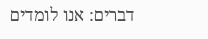דברים: אנו לומדים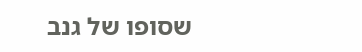שסופו של גנב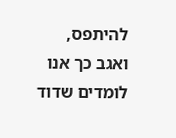להיתפס, ואגב כך אנו לומדים שדוד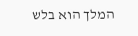המלך הוא בלש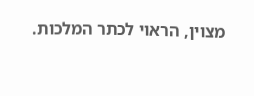מצוין, הראוי לכתר המלכות.